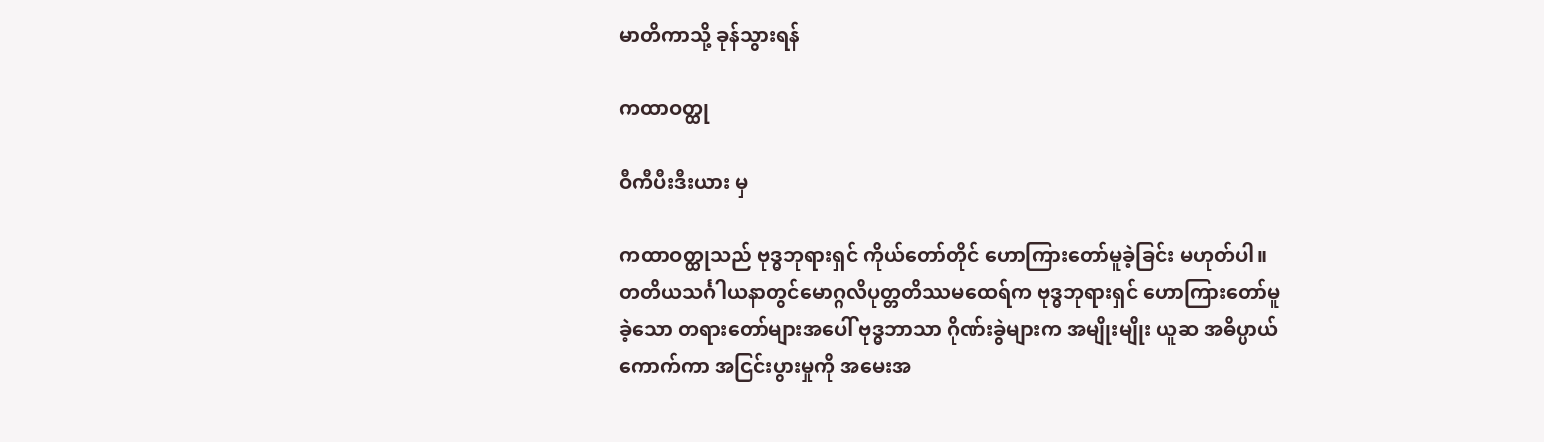မာတိကာသို့ ခုန်သွားရန်

ကထာဝတ္ထု

ဝီကီပီးဒီးယား မှ

ကထာဝတ္ထုသည် ဗုဒ္ဓဘုရားရှင် ကိုယ်တော်တိုင် ဟောကြားတော်မူခဲ့ခြင်း မဟုတ်ပါ။ တတိယသင်္ဂါယနာတွင်မောဂ္ဂလိပုတ္တတိဿမထေရ်က ဗုဒ္ဓဘုရားရှင် ဟောကြားတော်မူခဲ့သော တရားတော်များအပေါ် ဗုဒ္ဓဘာသာ ဂိုဏ်းခွဲများက အမျိုးမျိုး ယူဆ အဓိပ္ပာယ်ကောက်ကာ အငြင်းပွားမှုကို အမေးအ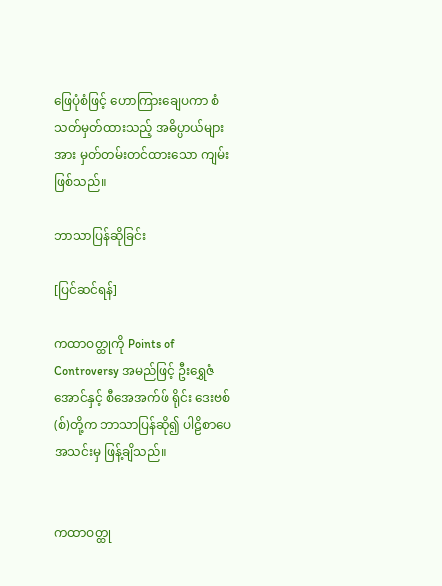ဖြေပုံစံဖြင့် ဟောကြားချေပကာ စံသတ်မှတ်ထားသည့် အဓိပ္ပာယ်များအား မှတ်တမ်းတင်ထားသော ကျမ်းဖြစ်သည်။

ဘာသာပြန်ဆိုခြင်း

[ပြင်ဆင်ရန်]

ကထာဝတ္ထုကို Points of Controversy အမည်ဖြင့် ဦးရွှေဇံအောင်နှင့် စီအေအက်ဖ် ရိုင်း ဒေးဗစ်(စ်)တို့က ဘာသာပြန်ဆို၍ ပါဠိစာပေအသင်းမှ ဖြန့်ချိသည်။


ကထာဝတ္ထု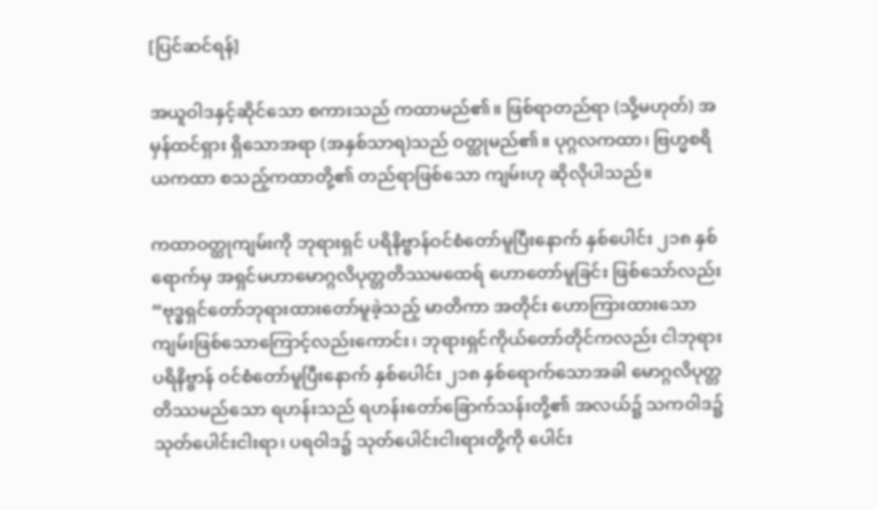[ပြင်ဆင်ရန်]

အယူဝါဒနှင့်ဆိုင်သော စကားသည် ကထာမည်၏။ ဖြစ်ရာတည်ရာ (သို့မဟုတ်) အမှန်ထင်ရှား ရှိသောအရာ (အနှစ်သာရ)သည် ဝတ္ထုမည်၏။ ပုဂ္ဂလကထာ၊ ဗြဟ္မစရိယကထာ စသည့်ကထာတို့၏ တည်ရာဖြစ်သော ကျမ်းဟု ဆိုလိုပါသည်။

ကထာဝတ္ထုကျမ်းကို ဘုရားရှင် ပရိနိဗ္ဗာန်ဝင်စံတော်မူပြီးနောက် နှစ်ပေါင်း ၂၁၈ နှစ်ရောက်မှ အရှင်မဟာမောဂ္ဂလိပုတ္တတိဿမထေရ် ဟောတော်မူခြင်း ဖြစ်သော်လည်း “ဗုဒ္ဓရှင်တော်ဘုရားထားတော်မူခဲ့သည့် မာတိကာ အတိုင်း ဟောကြားထားသော ကျမ်းဖြစ်သောကြောင့်လည်းကောင်း၊ ဘုရားရှင်ကိုယ်တော်တိုင်ကလည်း ငါဘုရား ပရိနိဗ္ဗာန် ဝင်စံတော်မူပြီးနောက် နှစ်ပေါင်း ၂၁၈ နှစ်ရောက်သောအခါ မောဂ္ဂလိပုတ္တတိဿမည်သော ရဟန်းသည် ရဟန်းတော်ခြောက်သန်းတို့၏ အလယ်၌ သကဝါဒ၌ သုတ်ပေါင်းငါးရာ၊ ပရဝါဒ၌ သုတ်ပေါင်းငါးရားတို့ကို ပေါင်း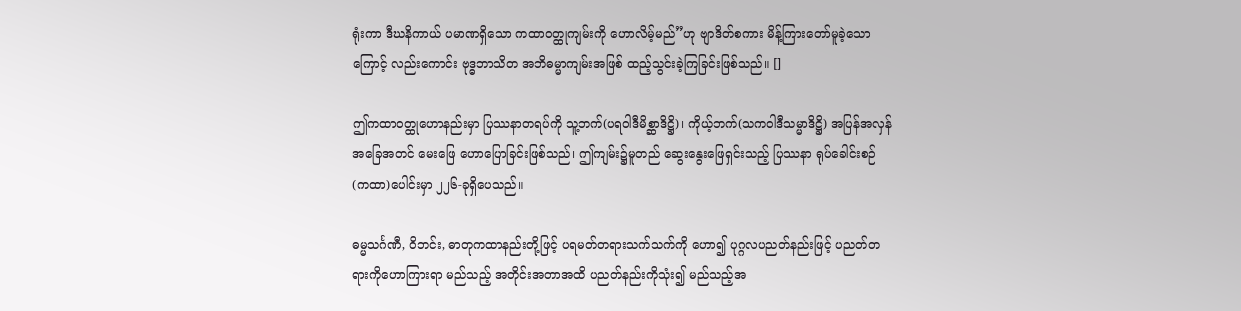ရုံးကာ ဒီဃနိကာယ် ပမာဏရှိသော ကထာဝတ္ထုကျမ်းကို ဟောလိမ့်မည်”ဟု ဗျာဒိတ်စကား မိန့်ကြားတော်မူခဲ့သောကြောင့် လည်းကောင်း ဗုဒ္ဓဘာသိတ အဘိဓမ္မာကျမ်းအဖြစ် ထည့်သွင်းခဲ့ကြခြင်းဖြစ်သည်။ []

ဤကထာဝတ္ထုဟောနည်းမှာ ပြဿနာတရပ်ကို သူ့ဘက်(ပရဝါဒီမိစ္ဆာဒိဋ္ဌိ)၊ ကိုယ့်ဘက်(သကဝါဒီသမ္မာဒိဋ္ဌိ) အပြန်အလှန်အခြေအတင် မေးဖြေ ဟောပြောခြင်းဖြစ်သည်၊ ဤကျမ်း၌မူတည် ဆွေးနွေးဖြေရှင်းသည့် ပြဿနာ ရုပ်ခေါင်းစဉ်(ကထာ)ပေါင်းမှာ ၂၂၆-ခုရှိပေသည်။

ဓမ္မသင်္ဂဏီ, ဝိဘင်း, ဓာတုကထာနည်းတို့ဖြင့် ပရမတ်တရားသက်သက်ကို ဟော၍ ပုဂ္ဂလပညတ်နည်းဖြင့် ပညတ်တရားကိုဟောကြားရာ မည်သည့် အတိုင်းအတာအထိ ပညတ်နည်းကိုသုံး၍ မည်သည့်အ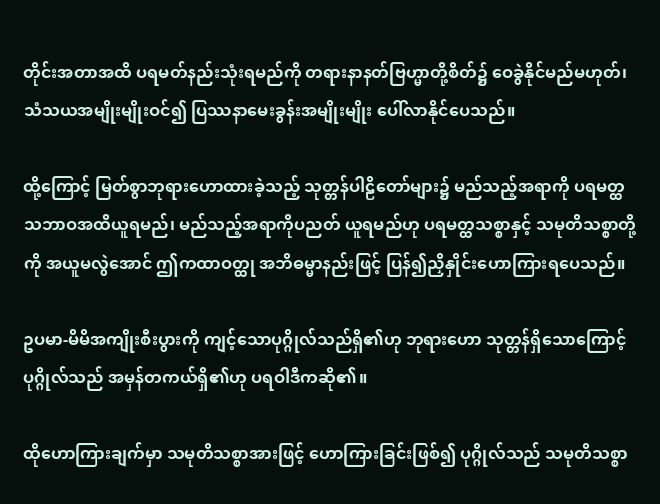တိုင်းအတာအထိ ပရမတ်နည်းသုံးရမည်ကို တရားနာနတ်ဗြဟ္မာတို့စိတ်၌ ဝေခွဲနိုင်မည်မဟုတ်၊ သံသယအမျိုးမျိုးဝင်၍ ပြဿနာမေးခွန်းအမျိုးမျိုး ပေါ်လာနိုင်ပေသည်။

ထို့ကြောင့် မြတ်စွာဘုရားဟောထားခဲ့သည့် သုတ္တန်ပါဠိတော်များ၌ မည်သည့်အရာကို ပရမတ္ထသဘာဝအထိယူရမည်၊ မည်သည့်အရာကိုပညတ် ယူရမည်ဟု ပရမတ္ထသစ္စာနှင့် သမုတိသစ္စာတို့ကို အယူမလွဲအောင် ဤကထာဝတ္ထု အဘိဓမ္မာနည်းဖြင့် ပြန်၍ညှိနှိုင်းဟောကြားရပေသည်။

ဥပမာ-မိမိအကျိုးစီးပွားကို ကျင့်သောပုဂ္ဂိုလ်သည်ရှိ၏ဟု ဘုရားဟော သုတ္တန်ရှိသောကြောင့် ပုဂ္ဂိုလ်သည် အမှန်တကယ်ရှိ၏ဟု ပရဝါဒီကဆို၏။

ထိုဟောကြားချက်မှာ သမုတိသစ္စာအားဖြင့် ဟောကြားခြင်းဖြစ်၍ ပုဂ္ဂိုလ်သည် သမုတိသစ္စာ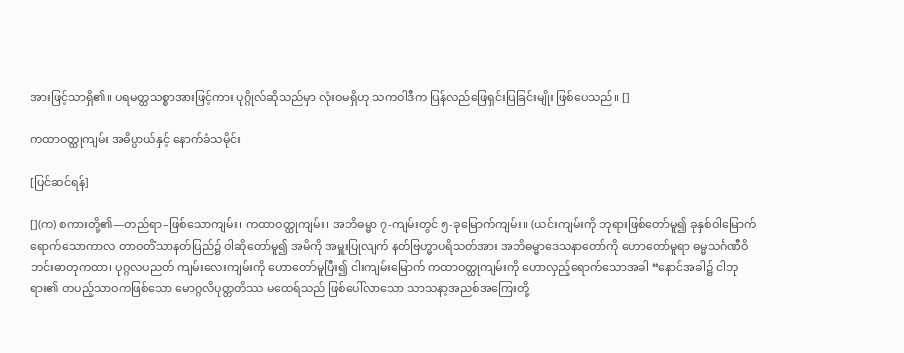အားဖြင့်သာရှိ၏။ ပရမတ္ထသစ္စာအားဖြင့်ကား ပုဂ္ဂိုလ်ဆိုသည်မှာ လုံးဝမရှိဟု သကဝါဒီက ပြန်လည်ဖြေရှင်းပြခြင်းမျိုး ဖြစ်ပေသည်။ []

ကထာဝတ္ထုကျမ်း အဓိပ္ပာယ်နှင့် နောက်ခံသမိုင်း

[ပြင်ဆင်ရန်]

[](က) စကားတို့၏—တည်ရာ–ဖြစ်သောကျမ်း၊ ကထာဝတ္ထုကျမ်း၊ အဘိဓမ္မာ ၇-ကျမ်းတွင် ၅-ခုမြောက်ကျမ်း။ (ယင်းကျမ်းကို ဘုရားဖြစ်တော်မူ၍ ခုနှစ်ဝါမြောက်ရောက်သောကာလ တာဝတိံသာနတ်ပြည်၌ ဝါဆိုတော်မူ၍ အမိကို အမှူးပြုလျက် နတ်ဗြဟ္မာပရိသတ်အား အဘိဓမ္မာဒေသနာတော်ကို ဟောတော်မူရာ ဓမ္မသင်္ဂဏီဝိဘင်းဓာတုကထာ၊ ပုဂ္ဂလပညတ် ကျမ်းလေးကျမ်းကို ဟောတော်မူပြီး၍ ငါးကျမ်းမြောက် ကထာဝတ္ထုကျမ်းကို ဟောလှည့်ရောက်သောအခါ “နောင်အခါ၌ ငါဘုရား၏ တပည့်သာဝကဖြစ်သော မောဂ္ဂလိပုတ္တတိဿ မထေရ်သည် ဖြစ်ပေါ်လာသော သာသနာ့အညစ်အကြေးတို့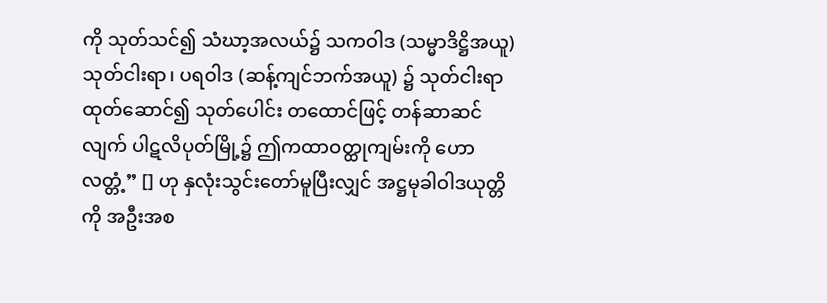ကို သုတ်သင်၍ သံဃာ့အလယ်၌ သကဝါဒ (သမ္မာဒိဋ္ဌိအယူ) သုတ်ငါးရာ၊ ပရဝါဒ (ဆန့်ကျင်ဘက်အယူ) ၌ သုတ်ငါးရာ ထုတ်ဆောင်၍ သုတ်ပေါင်း တထောင်ဖြင့် တန်ဆာဆင်လျက် ပါဋလိပုတ်မြို့၌ ဤကထာဝတ္ထုကျမ်းကို ဟောလတ္တံ့” [] ဟု နှလုံးသွင်းတော်မူပြီးလျှင် အဋ္ဌမုခါဝါဒယုတ္တိကို အဦးအစ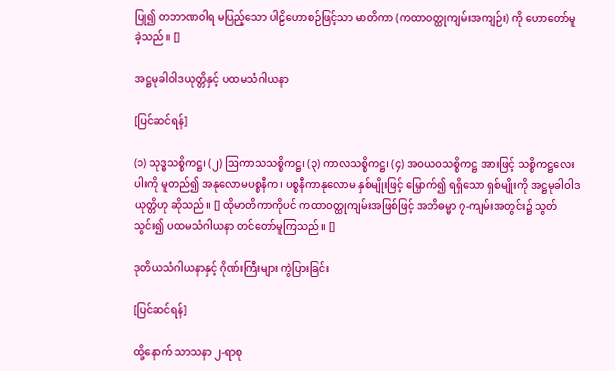ပြု၍ တဘာဏဝါရ မပြည့်သော ပါဠိဟောစဉ်ဖြင့်သာ မာတိကာ (ကထာဝတ္ထုကျမ်းအကျဉ်း) ကို ဟောတော်မူခဲ့သည်။ []

အဋ္ဌမုခါဝါဒယုတ္တိနှင့် ပထမသံဂါယနာ

[ပြင်ဆင်ရန်]

(၁) သုဒ္ဓသစ္စိကဋ္ဌ၊ (၂) ဩကာသသစ္စိကဋ္ဌ၊ (၃) ကာလသစ္စိကဋ္ဌ၊ (၄) အဝယဝသစ္စိကဋ္ဌ အားဖြင့် သစ္စိကဋ္ဌလေးပါးကို မူတည်၍ အနုလောမပစ္စနီက၊ ပစ္စနီကာနုလောမ နှစ်မျိုးဖြင့် မြှောက်၍ ရရှိသော ရှစ်မျိုးကို အဋ္ဌမုခါဝါဒယုတ္တိဟု ဆိုသည်။ [] ထိုမာတိကာကိုပင် ကထာဝတ္ထုကျမ်းအဖြစ်ဖြင့် အဘိဓမ္မာ ၇-ကျမ်းအတွင်း၌ သွတ်သွင်း၍ ပထမသံဂါယနာ တင်တော်မူကြသည်။ []

ဒုတိယသံဂါယနာနှင့် ဂိုဏ်းကြီးများ ကွဲပြားခြင်း

[ပြင်ဆင်ရန်]

ထို့နောက် သာသနာ ၂-ရာစု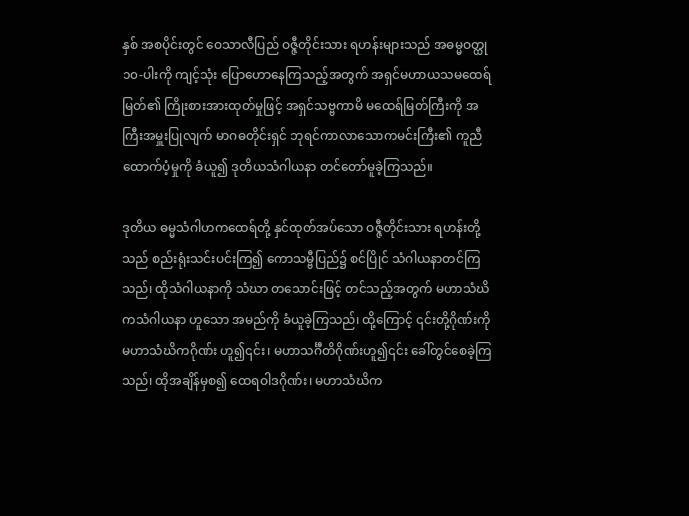နှစ် အစပိုင်းတွင် ဝေသာလီပြည် ဝဇ္ဇီတိုင်းသား ရဟန်းများသည် အဓမ္မဝတ္ထု ၁၀-ပါးကို ကျင့်သုံး ပြောဟောနေကြသည့်အတွက် အရှင်မဟာယသမထေရ်မြတ်၏ ကြိုးစားအားထုတ်မှုဖြင့် အရှင်သဗ္ဗကာမိ မထေရ်မြတ်ကြီးကို အကြီးအမှူးပြုလျက် မာဂဓတိုင်းရှင် ဘုရင်ကာလာသောကမင်းကြီး၏ ကူညီထောက်ပံ့မှုကို ခံယူ၍ ဒုတိယသံဂါယနာ တင်တော်မူခဲ့ကြသည်။

ဒုတိယ ဓမ္မသံဂါဟကထေရ်တို့ နှင်ထုတ်အပ်သော ဝဇ္ဇီတိုင်းသား ရဟန်းတို့သည် စည်းရုံးသင်းပင်းကြ၍ ကောသမ္ဗီပြည်၌ စင်ပြိုင် သံဂါယနာတင်ကြသည်၊ ထိုသံဂါယနာကို သံဃာ တသောင်းဖြင့် တင်သည့်အတွက် မဟာသံဃိကသံဂါယနာ ဟူသော အမည်ကို ခံယူခဲ့ကြသည်၊ ထို့ကြောင့် ၎င်းတို့ဂိုဏ်းကို မဟာသံဃိကဂိုဏ်း ဟူ၍၎င်း၊ မဟာသင်္ဂီတိဂိုဏ်းဟူ၍၎င်း ခေါ်တွင်စေခဲ့ကြသည်၊ ထိုအချိန်မှစ၍ ထေရဝါဒဂိုဏ်း၊ မဟာသံဃိက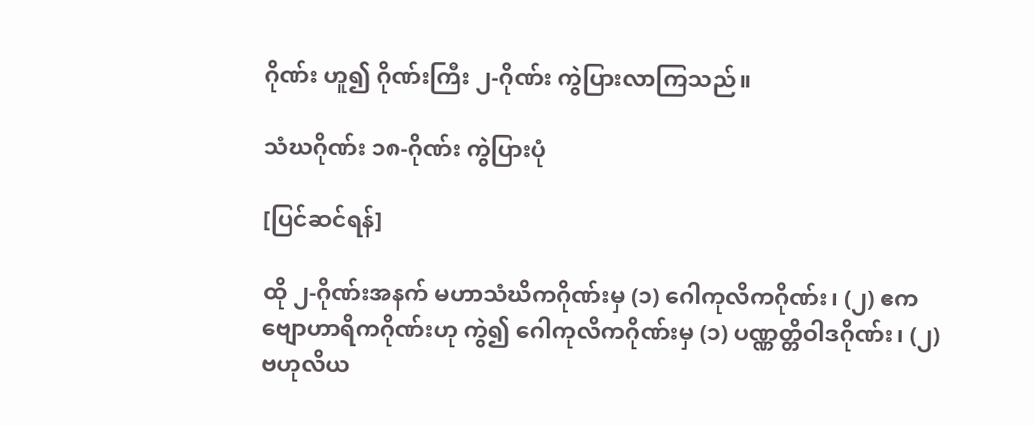ဂိုဏ်း ဟူ၍ ဂိုဏ်းကြီး ၂-ဂိုဏ်း ကွဲပြားလာကြသည်။

သံဃဂိုဏ်း ၁၈-ဂိုဏ်း ကွဲပြားပုံ

[ပြင်ဆင်ရန်]

ထို ၂-ဂိုဏ်းအနက် မဟာသံဃိကဂိုဏ်းမှ (၁) ဂေါကုလိကဂိုဏ်း၊ (၂) ဧကဗျောဟာရိကဂိုဏ်းဟု ကွဲ၍ ဂေါကုလိကဂိုဏ်းမှ (၁) ပဏ္ဏတ္တိဝါဒဂိုဏ်း၊ (၂) ဗဟုလိယ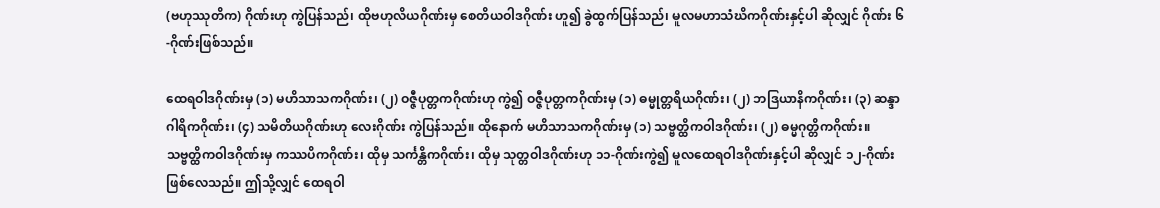(ဗဟုဿုတိက) ဂိုဏ်းဟု ကွဲပြန်သည်၊ ထိုဗဟုလိယဂိုဏ်းမှ စေတိယဝါဒဂိုဏ်း ဟူ၍ ခွဲထွက်ပြန်သည်၊ မူလမဟာသံဃိကဂိုဏ်းနှင့်ပါ ဆိုလျှင် ဂိုဏ်း ၆-ဂိုဏ်းဖြစ်သည်။

ထေရဝါဒဂိုဏ်းမှ (၁) မဟိသာသကဂိုဏ်း၊ (၂) ဝဇ္ဇီပုတ္တကဂိုဏ်းဟု ကွဲ၍ ဝဇ္ဇီပုတ္တကဂိုဏ်းမှ (၁) ဓမ္မုတ္တရိယဂိုဏ်း၊ (၂) ဘဒြယာနိကဂိုဏ်း၊ (၃) ဆန္ဒာဂါရိကဂိုဏ်း၊ (၄) သမိတိယဂိုဏ်းဟု လေးဂိုဏ်း ကွဲပြန်သည်။ ထိုနောက် မဟိသာသကဂိုဏ်းမှ (၁) သဗ္ဗတ္ထိကဝါဒဂိုဏ်း၊ (၂) ဓမ္မဂုတ္တိကဂိုဏ်း။ သဗ္ဗတ္ထိကဝါဒဂိုဏ်းမှ ကဿပိကဂိုဏ်း၊ ထိုမှ သင်္ကန္တိကဂိုဏ်း၊ ထိုမှ သုတ္တဝါဒဂိုဏ်းဟု ၁၁-ဂိုဏ်းကွဲ၍ မူလထေရဝါဒဂိုဏ်းနှင့်ပါ ဆိုလျှင် ၁၂-ဂိုဏ်း ဖြစ်လေသည်။ ဤသို့လျှင် ထေရဝါ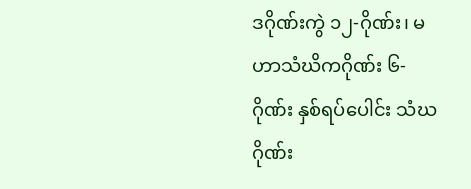ဒဂိုဏ်းကွဲ ၁၂-ဂိုဏ်း၊ မဟာသံဃိကဂိုဏ်း ၆-ဂိုဏ်း နှစ်ရပ်ပေါင်း သံဃဂိုဏ်း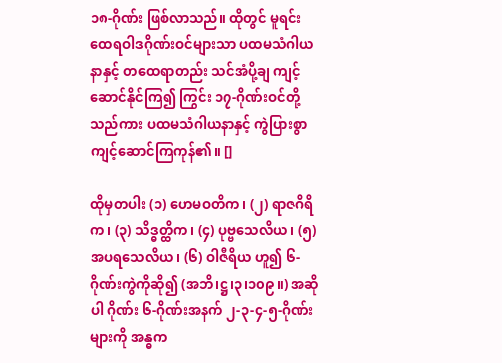၁၈-ဂိုဏ်း ဖြစ်လာသည်။ ထိုတွင် မူရင်းထေရဝါဒဂိုဏ်းဝင်များသာ ပထမသံဂါယနာနှင့် တထေရာတည်း သင်အံပို့ချ ကျင့်ဆောင်နိုင်ကြ၍ ကြွင်း ၁၇-ဂိုဏ်းဝင်တို့သည်ကား ပထမသံဂါယနာနှင့် ကွဲပြားစွာ ကျင့်ဆောင်ကြကုန်၏။ []

ထိုမှတပါး (၁) ဟေမဝတိက၊ (၂) ရာဇဂိရိက၊ (၃) သိဒ္ဓတ္ထိက၊ (၄) ပုဗ္ဗသေလိယ၊ (၅) အပရသေလိယ၊ (၆) ဝါဇီရိယ ဟူ၍ ၆-ဂိုဏ်းကွဲကိုဆို၍ (အဘိ၊ဋ္ဌ၊၃၊၁၀၉။) အဆိုပါ ဂိုဏ်း ၆-ဂိုဏ်းအနက် ၂-၃-၄-၅-ဂိုဏ်းများကို အန္ဓက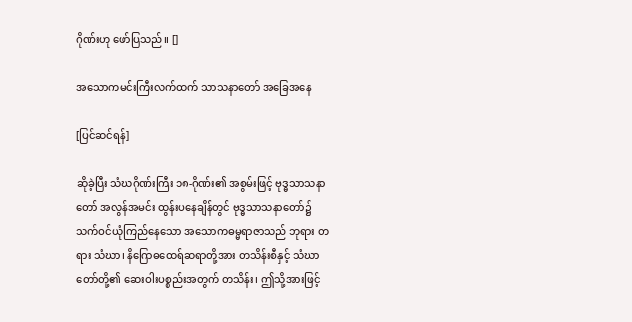ဂိုဏ်းဟု ဖော်ပြသည်။ []

အသောကမင်းကြီးလက်ထက် သာသနာတော် အခြေအနေ

[ပြင်ဆင်ရန်]

ဆိုခဲ့ပြီး သံဃဂိုဏ်းကြီး ၁၈-ဂိုဏ်း၏ အစွမ်းဖြင့် ဗုဒ္ဓသာသနာတော် အလွန်အမင်း ထွန်းပနေချိန်တွင် ဗုဒ္ဓသာသနာတော်၌ သက်ဝင်ယုံကြည်နေသော အသောကဓမ္မရာဇာသည် ဘုရား တရား သံဃာ၊ နိဂြောဓထေရ်ဆရာတို့အား တသိန်းစီနှင့် သံဃာတော်တို့၏ ဆေးဝါးပစ္စည်းအတွက် တသိန်း၊ ဤသို့အားဖြင့်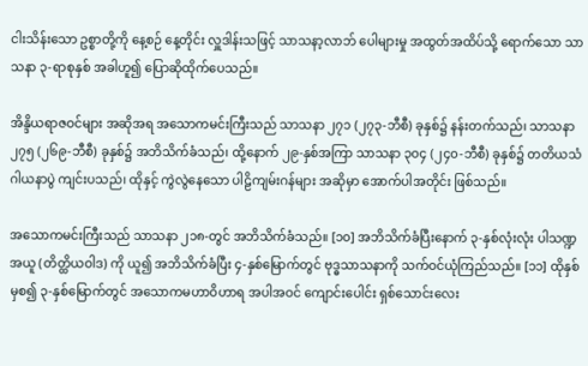ငါးသိန်းသော ဥစ္စာတို့ကို နေ့စဉ် နေ့တိုင်း လှူဒါန်းသဖြင့် သာသနာ့လာဘ် ပေါများမှု အထွတ်အထိပ်သို့ ရောက်သော သာသနာ ၃-ရာစုနှစ် အခါဟူ၍ ပြောဆိုထိုက်ပေသည်။

အိန္ဒိယရာဇဝင်များ အဆိုအရ အသောကမင်းကြီးသည် သာသနာ ၂၇၁ (၂၇၃-ဘီစီ) ခုနှစ်၌ နန်းတက်သည်၊ သာသနာ ၂၇၅ (၂၆၉-ဘီစီ) ခုနှစ်၌ အဘိသိက်ခံသည်၊ ထို့နောက် ၂၉-နှစ်အကြာ သာသနာ ၃၀၄ (၂၄၀-ဘီစီ) ခုနှစ်၌ တတိယသံဂါယနာပွဲ ကျင်းပသည်၊ ထိုနှင့် ကွဲလွဲနေသော ပါဠိကျမ်းဂန်များ အဆိုမှာ အောက်ပါအတိုင်း ဖြစ်သည်။

အသောကမင်းကြီးသည် သာသနာ ၂၁၈-တွင် အဘိသိက်ခံသည်။ [၁၀] အဘိသိက်ခံပြီးနောက် ၃-နှစ်လုံးလုံး ပါသဏ္ဍအယူ (တိတ္ထိယဝါဒ) ကို ယူ၍ အဘိသိက်ခံပြီး ၄-နှစ်မြောက်တွင် ဗုဒ္ဓသာသနာကို သက်ဝင်ယုံကြည်သည်။ [၁၁] ထိုနှစ်မှစ၍ ၃-နှစ်မြောက်တွင် အသောကမဟာဝိဟာရ အပါအဝင် ကျောင်းပေါင်း ရှစ်သောင်းလေး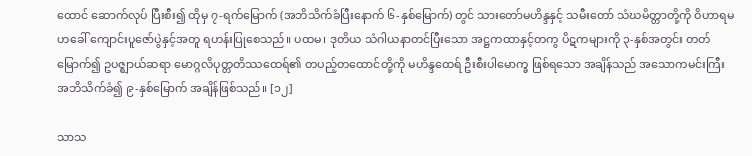ထောင် ဆောက်လုပ် ပြီးစီး၍ ထိုမှ ၇-ရက်မြောက် (အဘိသိက်ခံပြီးနောက် ၆-နှစ်မြောက်) တွင် သားတော်မဟိန္ဒနှင့် သမီးတော် သံဃမိတ္တာတို့ကို ဝိဟာရမဟခေါ် ကျောင်းပူဇော်ပွဲနှင့်အတူ ရဟန်းပြုစေသည်။ ပထမ၊ ဒုတိယ သံဂါယနာတင်ပြီးသော အဋ္ဌကထာနှင့်တကွ ပိဋကများကို ၃-နှစ်အတွင်း တတ်မြောက်၍ ဥပဇ္ဈာယ်ဆရာ မောဂ္ဂလိပုတ္တတိဿထေရ်၏ တပည့်တထောင်တို့ကို မဟိန္ဒထေရ် ဦးစီးပါမောက္ခ ဖြစ်ရသော အချိန်သည် အသောကမင်းကြီး အဘိသိက်ခံ၍ ၉-နှစ်မြောက် အချိန်ဖြစ်သည်။ [၁၂]

သာသ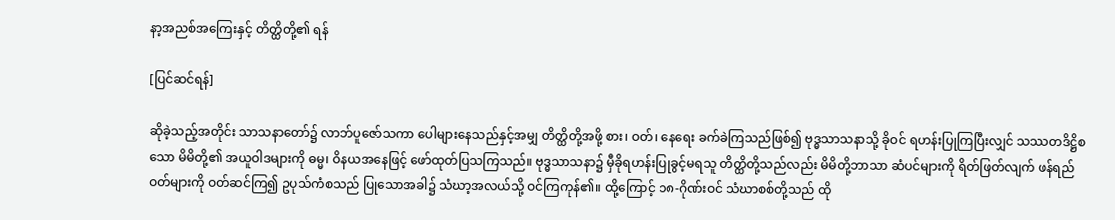နာ့အညစ်အကြေးနှင့် တိတ္ထိတို့၏ ရန်

[ပြင်ဆင်ရန်]

ဆိုခဲ့သည့်အတိုင်း သာသနာတော်၌ လာဘ်ပူဇော်သကာ ပေါများနေသည်နှင့်အမျှ တိတ္ထိတို့အဖို့ စား၊ ဝတ်၊ နေရေး ခက်ခဲကြသည်ဖြစ်၍ ဗုဒ္ဓသာသနာသို့ ခိုဝင် ရဟန်းပြုကြပြီးလျှင် သဿတဒိဋ္ဌိစသော မိမိတို့၏ အယူဝါဒများကို ဓမ္မ၊ ဝိနယအနေဖြင့် ဖော်ထုတ်ပြသကြသည်။ ဗုဒ္ဓသာသနာ၌ မှီခိုရဟန်းပြုခွင့်မရသူ တိတ္ထိတို့သည်လည်း မိမိတို့ဘာသာ ဆံပင်များကို ရိတ်ဖြတ်လျက် ဖန်ရည်ဝတ်များကို ဝတ်ဆင်ကြ၍ ဥပုသ်ကံစသည် ပြုသောအခါ၌ သံဃာ့အလယ်သို့ ဝင်ကြကုန်၏။ ထို့ကြောင့် ၁၈-ဂိုဏ်းဝင် သံဃာစစ်တို့သည် ထို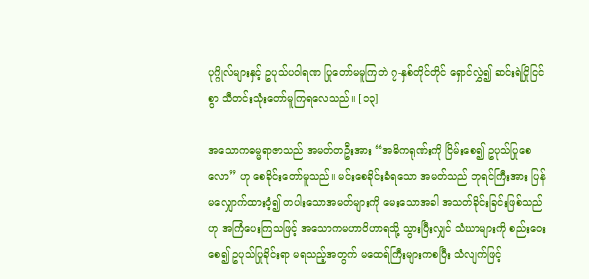ပုဂ္ဂိုလ်များနှင့် ဥပုသ်ပဝါရဏ ပြုတော်မမူကြဘဲ ၇-နှစ်တိုင်တိုင် ရှောင်လွှဲ၍ ဆင်းရဲငြိုငြင်စွာ သီတင်းသုံးတော်မူကြရလေသည်။ [၁၃]

အသောကဓမ္မရာဇာသည် အမတ်တဦးအား “အဓိကရုဏ်းကို ငြိမ်းစေ၍ ဥပုသ်ပြုစေလော” ဟု စေခိုင်းတော်မူသည်။ မင်းစေခိုင်းခံရသော အမတ်သည် ဘုရင်ကြီးအား ပြန်မလျှောက်ထားဝံ့၍ တပါးသောအမတ်များကို မေးသောအခါ အသတ်ခိုင်းခြင်းဖြစ်သည်ဟု အကြံပေးကြသဖြင့် အသောကမဟာဝိဟာရသို့ သွားပြီးလျှင် သံဃာများကို စည်းဝေးစေ၍ ဥပုသ်ပြုခိုင်းရာ မရသည့်အတွက် မထေရ်ကြီးများကစပြီး သံလျက်ဖြင့်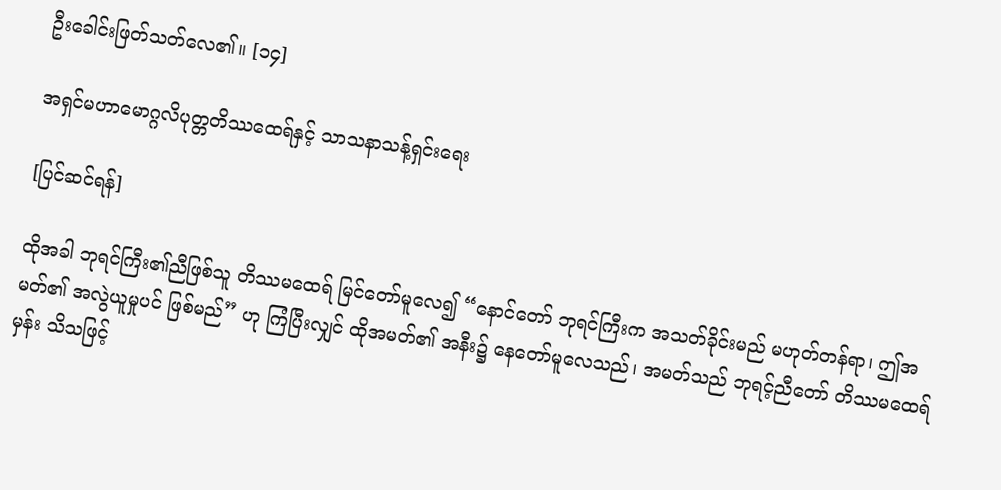ဦးခေါင်းဖြတ်သတ်လေ၏။ [၁၄]

အရှင်မဟာမောဂ္ဂလိပုတ္တတိဿထေရ်နှင့် သာသနာသန့်ရှင်းရေး

[ပြင်ဆင်ရန်]

ထိုအခါ ဘုရင်ကြီး၏ညီဖြစ်သူ တိဿမထေရ် မြင်တော်မူလေ၍ “နောင်တော် ဘုရင်ကြီးက အသတ်ခိုင်းမည် မဟုတ်တန်ရာ၊ ဤအမတ်၏ အလွဲယူမှုပင် ဖြစ်မည်” ဟု ကြံပြီးလျှင် ထိုအမတ်၏ အနီး၌ နေတော်မူလေသည်၊ အမတ်သည် ဘုရင့်ညီတော် တိဿမထေရ်မှန်း သိသဖြင့်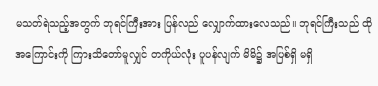မသတ်ရဲသည့်အတွက် ဘုရင်ကြီးအား ပြန်လည် လျှောက်ထားလေသည်။ ဘုရင်ကြီးသည် ထိုအကြောင်းကို ကြားသိတော်မူလျှင် တကိုယ်လုံး ပူပန်လျက် မိမိ၌ အပြစ်ရှိ မရှိ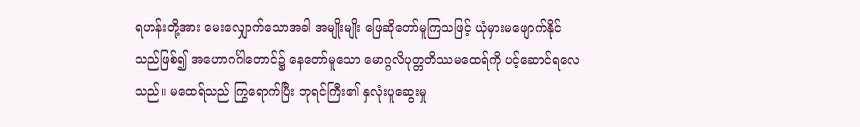ရဟန်းတို့အား မေးလျှောက်သောအခါ အမျိုးမျိုး ဖြေဆိုတော်မူကြသဖြင့် ယုံမှားမဖျောက်နိုင်သည်ဖြစ်၍ အဟောဂင်္ဂါတောင်၌ နေတော်မူသော မောဂ္ဂလိပုတ္တတိဿမထေရ်ကို ပင့်ဆောင်ရလေသည်။ မထေရ်သည် ကြွရောက်ပြီး ဘုရင်ကြီး၏ နှလုံးပူဆွေးမှု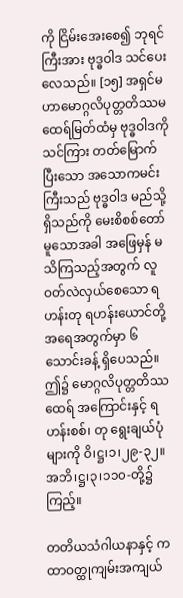ကို ငြိမ်းအေးစေ၍ ဘုရင်ကြီးအား ဗုဒ္ဓဝါဒ သင်ပေးလေသည်။ [၁၅] အရှင်မဟာမောဂ္ဂလိပုတ္တတိဿမထေရ်မြတ်ထံမှ ဗုဒ္ဓဝါဒကို သင်ကြား တတ်မြောက်ပြီးသော အသောကမင်းကြီးသည် ဗုဒ္ဓဝါဒ မည်သို့ရှိသည်ကို မေးစိစစ်တော်မူသောအခါ အဖြေမှန် မသိကြသည့်အတွက် လူဝတ်လဲလှယ်စေသော ရဟန်းတု ရဟန်းယောင်တို့ အရေအတွက်မှာ ၆ သောင်းခန့် ရှိပေသည်။ ဤ၌ မောဂ္ဂလိပုတ္တတိဿထေရ် အကြောင်းနှင့် ရဟန်းစစ်၊ တု ရွေးချယ်ပုံများကို ဝိ၊ဋ္ဌ၊၁၊၂၉-၃၂။ အဘိ၊ဋ္ဌ၊၃၊၁၁၀-တို့၌ကြည့်။

တတိယသံဂါယနာနှင့် ကထာဝတ္ထုကျမ်းအကျယ်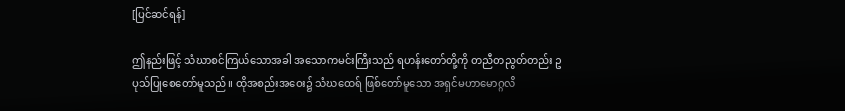[ပြင်ဆင်ရန်]

ဤနည်းဖြင့် သံဃာစင်ကြယ်သောအခါ အသောကမင်းကြီးသည် ရဟန်းတော်တို့ကို တညီတညွတ်တည်း ဥပုသ်ပြုစေတော်မူသည်။ ထိုအစည်းအဝေး၌ သံဃထေရ် ဖြစ်တော်မူသော အရှင်မဟာမောဂ္ဂလိ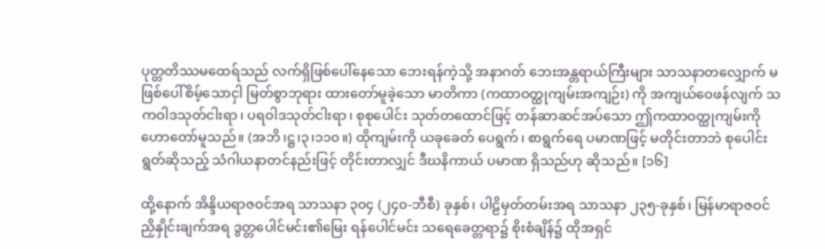ပုတ္တတိဿမထေရ်သည် လက်ရှိဖြစ်ပေါ်နေသော ဘေးရန်ကဲ့သို့ အနာဂတ် ဘေးအန္တရာယ်ကြီးများ သာသနာတလျှောက် မဖြစ်ပေါ်စိမ့်သောငှါ မြတ်စွာဘုရား ထားတော်မူခဲ့သော မာတိကာ (ကထာဝတ္ထုကျမ်းအကျဉ်း) ကို အကျယ်ဝေဖန်လျက် သကဝါဒသုတ်ငါးရာ၊ ပရဝါဒသုတ်ငါးရာ၊ စုစုပေါင်း သုတ်တထောင်ဖြင့် တန်ဆာဆင်အပ်သော ဤကထာဝတ္ထုကျမ်းကို ဟောတော်မူသည်။ (အဘိ၊ဋ္ဌ၊၃၊၁၁၀။) ထိုကျမ်းကို ယခုခေတ် ပေရွက်၊ စာရွက်ရေ ပမာဏဖြင့် မတိုင်းတာဘဲ စုပေါင်းရွတ်ဆိုသည့် သံဂါယနာတင်နည်းဖြင့် တိုင်းတာလျှင် ဒီဃနိကာယ် ပမာဏ ရှိသည်ဟု ဆိုသည်။ [၁၆]

ထို့နောက် အိန္ဒိယရာဇဝင်အရ သာသနာ ၃၀၄ (၂၄၀-ဘီစီ) ခုနှစ်၊ ပါဠိမှတ်တမ်းအရ သာသနာ ၂၃၅-ခုနှစ်၊ မြန်မာရာဇဝင် ညှိနှိုင်းချက်အရ ဒွတ္တပေါင်မင်း၏မြေး ရန်ပေါင်မင်း သရေခေတ္တရာ၌ စိုးစံချိန်၌ ထိုအရှင်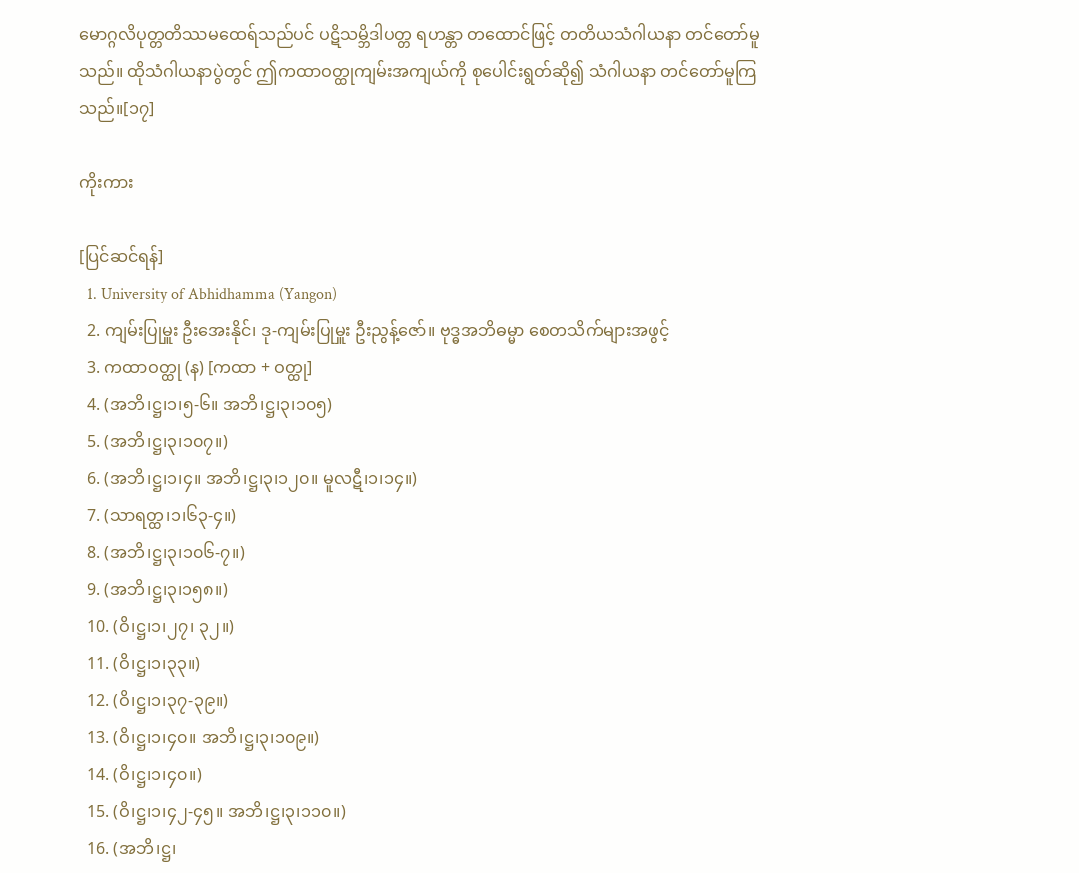မောဂ္ဂလိပုတ္တတိဿမထေရ်သည်ပင် ပဋိသမ္ဘိဒါပတ္တ ရဟန္တာ တထောင်ဖြင့် တတိယသံဂါယနာ တင်တော်မူသည်။ ထိုသံဂါယနာပွဲတွင် ဤကထာဝတ္ထုကျမ်းအကျယ်ကို စုပေါင်းရွတ်ဆို၍ သံဂါယနာ တင်တော်မူကြသည်။[၁၇]

ကိုးကား

[ပြင်ဆင်ရန်]
  1. University of Abhidhamma (Yangon)
  2. ကျမ်းပြုမှူး ဦးအေးနိုင်၊ ဒု-ကျမ်းပြုမှူး ဦးညွန့်ဇော်။ ဗုဒ္ဓအဘိဓမ္မာ စေတသိက်များအဖွင့်
  3. ကထာဝတ္ထု (န) [ကထာ + ဝတ္ထု]
  4. (အဘိ၊ဋ္ဌ၊၁၊၅-၆။ အဘိ၊ဋ္ဌ၊၃၊၁၀၅)
  5. (အဘိ၊ဋ္ဌ၊၃၊၁၀၇။)
  6. (အဘိ၊ဋ္ဌ၊၁၊၄။ အဘိ၊ဋ္ဌ၊၃၊၁၂၀။ မူလဋီ၊၁၊၁၄။)
  7. (သာရတ္ထ၊၁၊၆၃-၄။)
  8. (အဘိ၊ဋ္ဌ၊၃၊၁၀၆-၇။)
  9. (အဘိ၊ဋ္ဌ၊၃၊၁၅၈။)
  10. (ဝိ၊ဋ္ဌ၊၁၊၂၇၊ ၃၂။)
  11. (ဝိ၊ဋ္ဌ၊၁၊၃၃။)
  12. (ဝိ၊ဋ္ဌ၊၁၊၃၇-၃၉။)
  13. (ဝိ၊ဋ္ဌ၊၁၊၄၀။ အဘိ၊ဋ္ဌ၊၃၊၁၀၉။)
  14. (ဝိ၊ဋ္ဌ၊၁၊၄၀။)
  15. (ဝိ၊ဋ္ဌ၊၁၊၄၂-၄၅။ အဘိ၊ဋ္ဌ၊၃၊၁၁၀။)
  16. (အဘိ၊ဋ္ဌ၊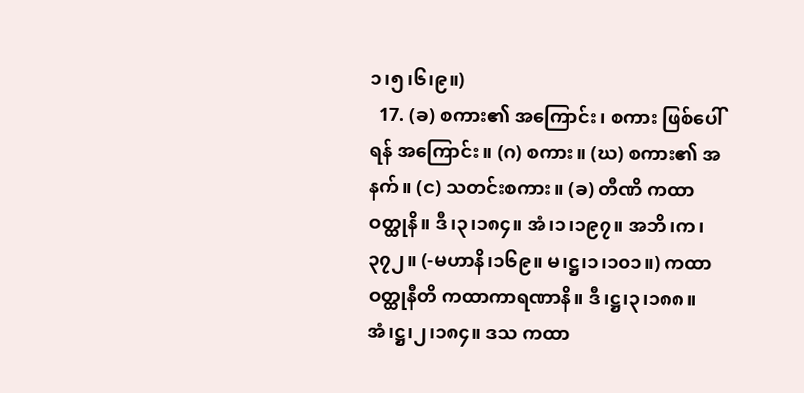၁၊၅၊၆၊၉။)
  17. (ခ) စကား၏ အကြောင်း၊ စကား ဖြစ်ပေါ်ရန် အကြောင်း။ (ဂ) စကား။ (ဃ) စကား၏ အနက်။ (င) သတင်းစကား။ (ခ) တီဏိ ကထာဝတ္ထုနိ။ ဒီ၊၃၊၁၈၄။ အံ၊၁၊၁၉၇။ အဘိ၊က၊၃၇၂။ (-မဟာနိ၊၁၆၉။ မ၊ဋ္ဌ၊၁၊၁၀၁။) ကထာဝတ္ထုနီတိ ကထာကာရဏာနိ။ ဒီ၊ဋ္ဌ၊၃၊၁၈၈။ အံ၊ဋ္ဌ၊၂၊၁၈၄။ ဒသ ကထာ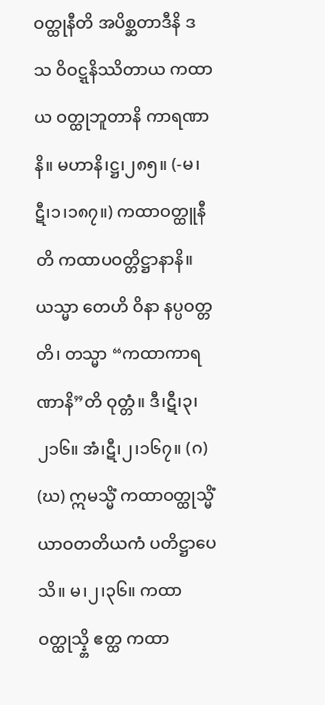ဝတ္ထုနီတိ အပိစ္ဆတာဒီနိ ဒသ ဝိဝဋ္ဋနိဿိတာယ ကထာယ ဝတ္ထုဘူတာနိ ကာရဏာနိ။ မဟာနိ၊ဋ္ဌ၊၂၈၅။ (-မ၊ဋီ၊၁၊၁၈၇။) ကထာဝတ္ထူနီတိ ကထာပဝတ္တိဋ္ဌာနာနိ။ ယသ္မာ တေဟိ ဝိနာ နပ္ပဝတ္တတိ၊ တသ္မာ “ကထာကာရဏာနိ”တိ ဝုတ္တံ။ ဒီ၊ဋီ၊၃၊၂၁၆။ အံ၊ဋီ၊၂၊၁၆၇။ (ဂ) (ဃ) ဣမသ္မိံ ကထာဝတ္ထုသ္မိံ ယာဝတတိယကံ ပတိဋ္ဌာပေသိ။ မ၊၂၊၃၆။ ကထာဝတ္ထုသ္န္တိ ဧတ္ထ ကထာ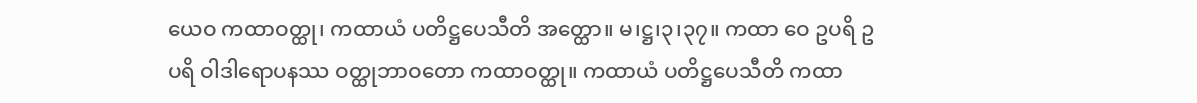ယေဝ ကထာဝတ္ထု၊ ကထာယံ ပတိဋ္ဌပေသီတိ အတ္ထော။ မ၊ဋ္ဌ၊၃၊၃၇။ ကထာ ဝေ ဥပရိ ဥပရိ ဝါဒါရောပနဿ ဝတ္ထုဘာဝတော ကထာဝတ္ထု။ ကထာယံ ပတိဋ္ဌပေသီတိ ကထာ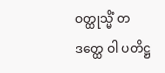ဝတ္ထုသ္မိံ တဒတ္ထေ ဝါ ပတိဋ္ဌ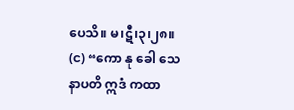ပေသိ။ မ၊ဋီ၊၃၊၂၈။ (င) “ကော နု ခေါ သေနာပတိ ဣဒံ ကထာ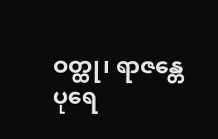ဝတ္ထု၊ ရာဇန္တေပုရေ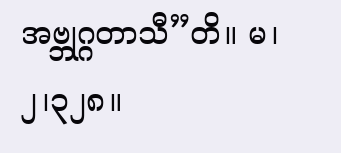အဗ္ဘုဂ္ဂတာသီ”တိ။ မ၊၂၊၃၂၈။